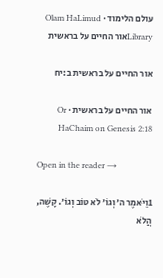עולם הלימוד · Olam HaLimud
Libraryאור החיים על בראשית

אור החיים על בראשית ב:יח

אור החיים על בראשית · Or HaChaim on Genesis 2:18

Open in the reader →

1וַיֹּאמֶר ה׳ וְגוֹ׳ לֹא טוֹב וְגוֹ׳. קָשֶׁה, הֲלֹא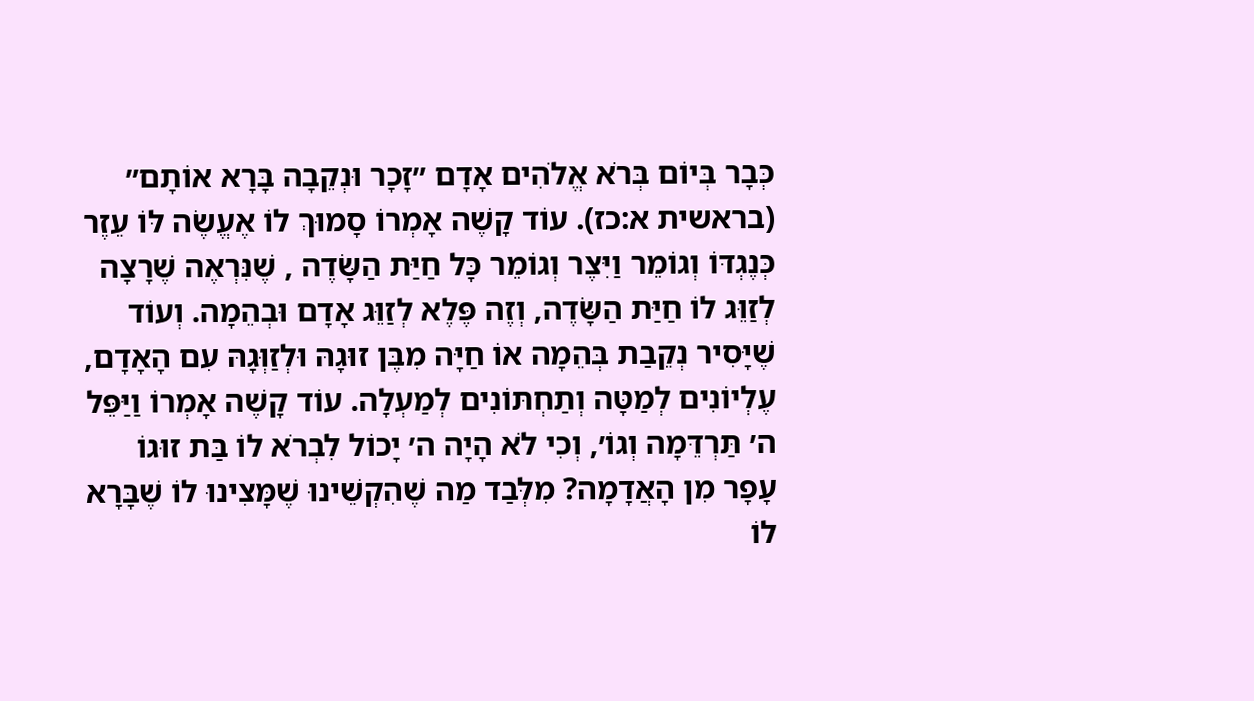כְּבָר בְּיוֹם בְּרֹא אֱלֹהִים אָדָם ״זָכָר וּנְקֵבָה בָּרָא אוֹתָם״ (בראשית א:כז). עוֹד קָשֶׁה אָמְרוֹ סָמוּךְ לוֹ אֶעֱשֶׂה לּוֹ עֵזֶר כְּנֶגְדּוֹ וְגוֹמֵר וַיִּצֶר וְגוֹמֵר כָּל חַיַּת הַשָּׂדֶה , שֶׁנִּרְאֶה שֶׁרָצָה לְזַוֵּג לוֹ חַיַּת הַשָּׂדֶה, וְזֶה פֶּלֶא לְזַוֵּג אָדָם וּבְהֵמָה. וְעוֹד שֶׁיָּסִיר נְקֵבַת בְּהֵמָה אוֹ חַיָּה מִבֶּן זוּגָהּ וּלְזַוְּגָהּ עִם הָאָדָם, עֶלְיוֹנִים לְמַטָּה וְתַחְתּוֹנִים לְמַעְלָה. עוֹד קָשֶׁה אָמְרוֹ וַיַּפֵּל ה׳ תַּרְדֵּמָה וְגוֹ׳, וְכִי לֹא הָיָה ה׳ יָכוֹל לִבְרֹא לוֹ בַּת זוּגוֹ עָפָר מִן הָאֲדָמָה? מִלְּבַד מַה שֶׁהִקְשֵׁינוּ שֶׁמָּצִינוּ לוֹ שֶׁבָּרָא לוֹ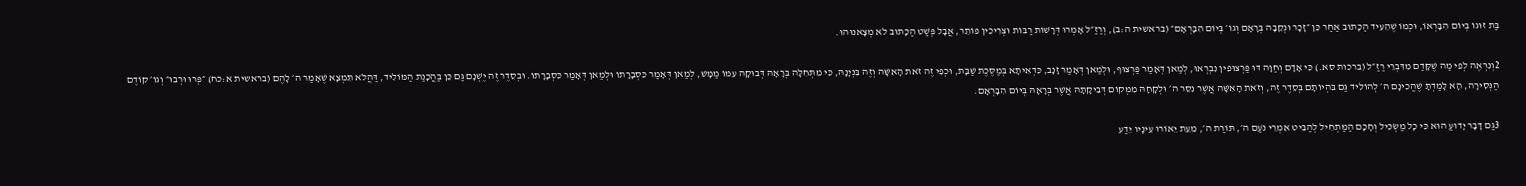בַּת זוּגוֹ בְּיוֹם הִבָּרְאוֹ, וּכְמוֹ שֶׁהֵעִיד הַכָּתוּב אַחַר כֵּן ״זָכָר וּנְקֵבָה בְּרָאָם וְגוֹ׳ בְּיוֹם הִבָּרְאָם״ (בראשית ה:ב), וְרַזַ״ל אָמְרוּ דְּרָשׁוֹת רַבּוֹת וּצְרִיכִין פּוֹתֵר, אֲבָל פְּשַׁט הַכָּתוּב לֹא מְצָאנוּהוּ.

2וְנִרְאֶה לְפִי מַה שֶׁקָּדַם מִדִּבְרֵי רַזַ״ל (ברכות סא.) כִּי אָדָם וְחַוָּה דּוּ פַּרְצוּפִין נִבְרְאוּ, לְמַאן דְּאָמַר פַּרְצוּף, וּלְמַאן דְּאָמַר זָנָב, כִּדְאִיתָא בְּמַסֶּכֶת שַׁבָּת, וּכְפִי זֶה זֹאת הָאִשָּׁה וְזֶה בִּנְיָנָהּ, כִּי מִתְּחִלָּה בְּרָאָהּ דְּבוּקָה עִמּוֹ מַמָּשׁ, לְמַאן דְּאָמַר כִּסְבָרָתוֹ וּלְמַאן דְּאָמַר כִּסְבָרָתוֹ. וּבְסֵדֶר זֶה יֶשְׁנָם גַּם כֵּן בַּהֲכָנַת הַמּוֹלִיד, דַּהֲלֹא תִּמְצָא שֶׁאָמַר ה׳ לָהֶם (בראשית א:כח) ״פְּרוּ וּרְבוּ״ וְגוֹ׳ קוֹדֶם הַנְּסִירָה, הָא לָמַדְתָּ שֶׁהֱכִינָם ה׳ לְהוֹלִיד גַּם בִּהְיוֹתָם בְּסֵדֶר זֶה, וְזֹאת הָאִשָּׁה אֲשֶׁר נִסֵּר ה׳ וּלְקָחָהּ מִמְּקוֹם דְּבִיקָתָהּ אֲשֶׁר בְּרָאָהּ בְּיוֹם הִבָּרְאָם.

3גַּם דָּבָר יָדוּעַ הוּא כִּי כָל מַשְׂכִּיל וְחָכָם הַמַּתְחִיל לְהַבִּיט אִמְרֵי נֹעַם ה׳, תּוֹרַת ה׳, מֵעֵת יֵאוֹרוּ עֵינָיו יֵדַע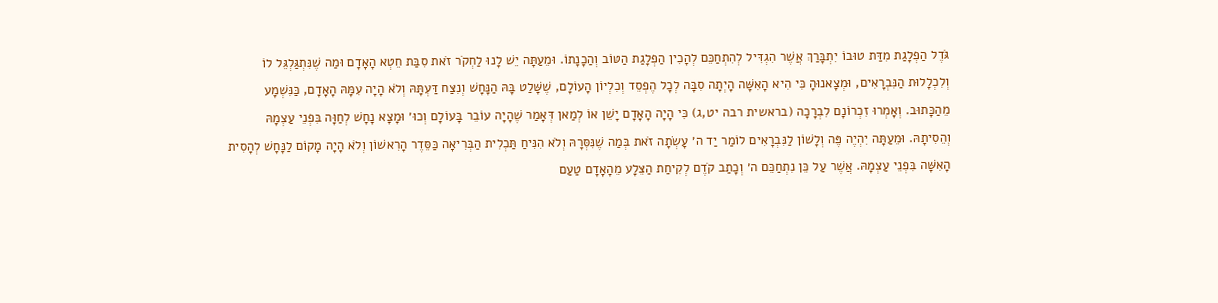גֹּדֶל הַפְלָגַת מִדַּת טוּבוֹ יִתְבָּרַךְ אֲשֶׁר הִגְדִּיל לְהִתְחַכֵּם לְהָכִין הַפְלָגַת הַטּוֹב וְהַכָנָתוֹ. וּמֵעַתָּה יֵשׁ לָנוּ לַחְקֹר זֹאת סִבַּת חֵטְא הָאָדָם וּמַה שֶׁנִּתְגַּלְגֵּל לוֹ וְלִכְלָלוּת הַנִּבְרָאִים, וּמְצָאנוּהָ כִּי הִיא הָאִשָּׁה הָיְתָה סִבָּה לְכָל הֶפְסֵד וְכִלְיוֹן הָעוֹלָם, שֶׁשָּׁלַט בָּהּ הַנָּחָשׁ וְנִצַּח דַּעְתָּהּ וְלֹא הָיָה עִמָּהּ הָאָדָם, כַּנִּשְׁמָע מֵהַכָּתוּב. וְאָמְרוּ זִכְרוֹנָם לִבְרָכָה (בראשית רבה יט,ג) כִּי הָיָה הָאָדָם יָשֵׁן אוֹ לְמַאן דְּאָמַר שֶׁהָיָה עוֹבֵר בָּעוֹלָם וְכוּ׳ וּמָצָא נָחָשׁ לְחַוָּה בִּפְנֵי עַצְמָהּ וְהֵסִיתָהּ. וּמֵעַתָּה יִהְיֶה פֶּה וְלָשׁוֹן לַנִּבְרָאִים לוֹמַר יַד ה׳ עָשְׂתָה זֹאת בְּמַה שֶׁנִּסְּרָהּ וְלֹא הִנִּיחַ תַּכְלִית הַבְּרִיאָה כַּסֵּדֶר הָרִאשׁוֹן וְלֹא הָיָה מָקוֹם לַנָּחָשׁ לְהָסִית הָאִשָּׁה בִּפְנֵי עַצְמָהּ. אֲשֶׁר עַל כֵּן נִתְחַכֵּם ה׳ וְכָתַב קֹדֶם לְקִיחַת הַצֵּלָע מֵהָאָדָם טַעַם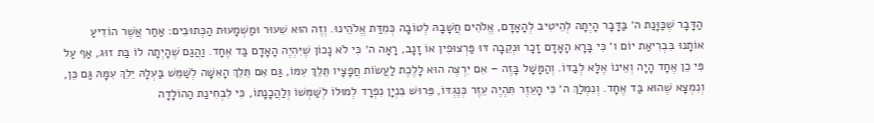הַדָּבָר שֶׁכַּוָּנַת ה׳ בַּדָּבָר הָיְתָה לְהֵיטִיב לְהָאָדָם, אֱלֹהִים חֲשָׁבָהּ לְטוֹבָה כְּמִדַּת אֱלֹהֵינוּ. וְזֶה הוּא שִׁעוּר וּמַשְׁמָעוּת הַכְּתוּבִים: אַחַר אֲשֶׁר הוֹדִיעַ אוֹתָנוּ בִּבְרִיאַת יוֹם ו׳ כִּי בָּרָא הָאָדָם זָכָר וּנְקֵבָה דּוּ פַּרְצוּפִין אוֹ זָנָב, רָאָה ה׳ כִּי לֹא נָכוֹן שֶׁיִּהְיֶה הָאָדָם בַּד אֶחָד. וַהֲגַם שֶׁהָיְתָה לוֹ בַּת זוּג, אַף עַל פִּי כֵן אֶחָד הָיָה וְאֵינוֹ אֶלָּא לְבַדּוֹ. וְהַמָּשָׁל בָּזֶה – אִם יִרְצֶה הוּא לָלֶכֶת לַעֲשׂוֹת חֲפָצָיו תֵּלֵךְ עִמּוֹ, גַּם אִם תֵּלֵךְ הָאִשָּׁה לְשַׁמֵּשׁ בַּעְלָהּ יֵלֵךְ עִמָּהּ גַּם כֵּן, וְנִמְצָא שֶׁהוּא בַּד אֶחָד. וְנִמְלַךְ ה׳ כִּי הָעֵזֶר תִּהְיֶה עֵזֶר כְּנֶגְדּוֹ, פֵּרוּשׁ בִּנְיָן נִפְרָד לְמוּלוֹ לְשַׁמְּשׁוֹ וְלַהֲכָנָתוֹ, כִּי לִבְחִינַת הַהוֹלָדָה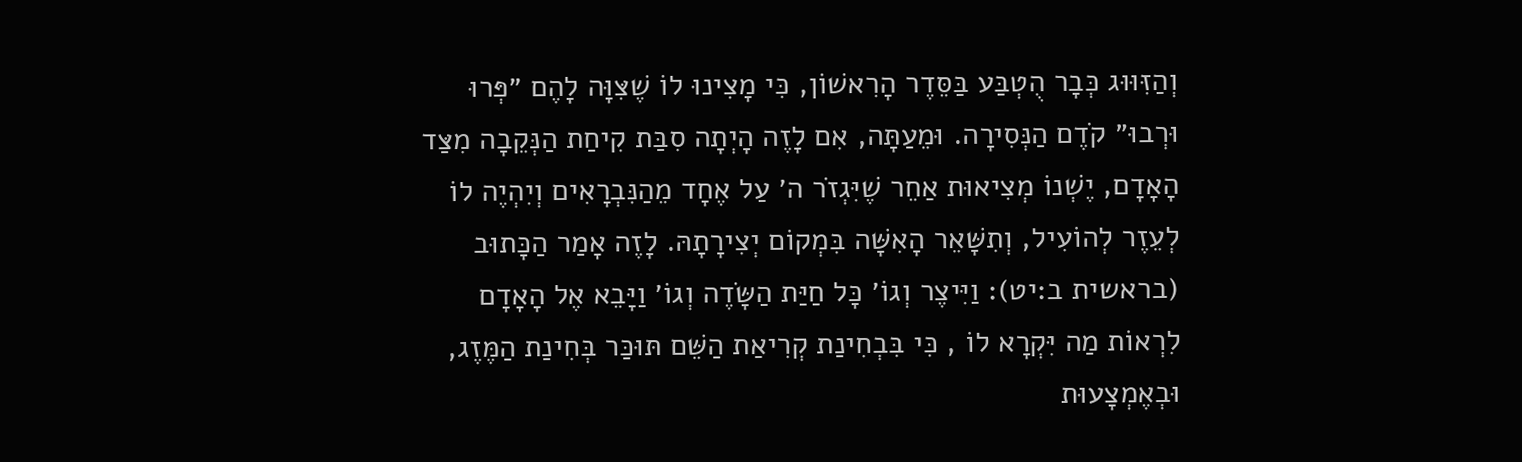וְהַזִּוּוּג כְּבָר הֻטְבַּע בַּסֵּדֶר הָרִאשׁוֹן, כִּי מָצִינוּ לוֹ שֶׁצִּוָּה לָהֶם ״פְּרוּ וּרְבוּ״ קֹדֶם הַנְּסִירָה. וּמֵעַתָּה, אִם לָזֶה הָיְתָה סִבַּת קִיחַת הַנְּקֵבָה מִצַּד הָאָדָם, יֶשְׁנוֹ מְצִיאוּת אַחֵר שֶׁיִּגְזֹר ה׳ עַל אֶחָד מֵהַנִּבְרָאִים וְיִהְיֶה לוֹ לְעֵזֶר לְהוֹעִיל, וְתִשָּׁאֵר הָאִשָּׁה בִּמְקוֹם יְצִירָתָהּ. לָזֶה אָמַר הַכָּתוּב (בראשית ב:יט): וַיִּיצֶר וְגוֹ׳ כָּל חַיַּת הַשָּׂדֶה וְגוֹ׳ וַיָּבֵא אֶל הָאָדָם לִרְאוֹת מַה יִּקְרָא לוֹ , כִּי בִּבְחִינַת קְרִיאַת הַשֵּׁם תּוּכַּר בְּחִינַת הַמֶּזֶג, וּבְאֶמְצָעוּת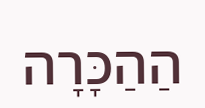הַהַכָּרָה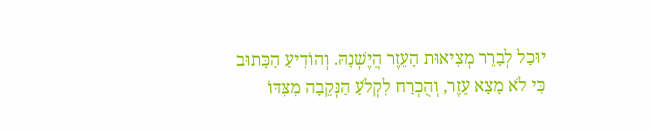יוּכַל לְבָרֵר מְצִיאוּת הָעֵזֶר הֲיֶשְׁנָהּ. וְהוֹדִיעַ הַכָּתוּב כִּי לֹא מָצָא עֵזֶר, וְהֻכְרַח לִקְלֹעַ הַנְּקֵבָה מִצִּדּוֹ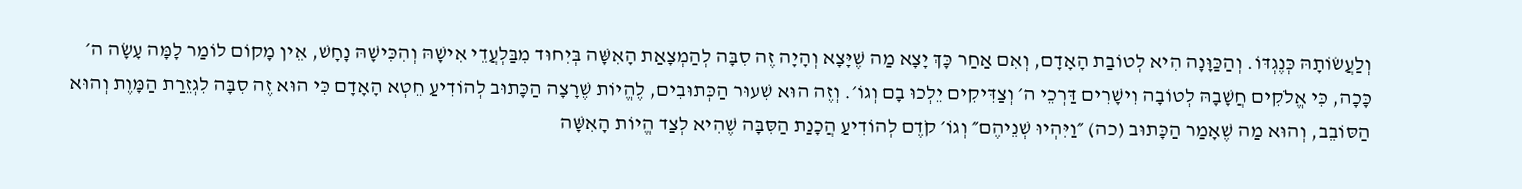וְלַעֲשׂוֹתָהּ כְּנֶגְדּוֹ. וְהַכַּוָּנָה הִיא לְטוֹבַת הָאָדָם, וְאִם אַחַר כָּךְ יָצָא מַה שֶׁיָּצָא וְהָיָה זֶה סִבָּה לְהַמְצָאַת הָאִשָּׁה בְּיִחוּד מִבַּלְעֲדֵי אִישָׁהּ וְהִכִּישָׁהּ נָחָשׁ, אֵין מָקוֹם לוֹמַר לָמָּה עָשָׂה ה׳ כָּכָה, כִּי אֱלֹקִים חֲשָׁבָהּ לְטוֹבָה וִישָׁרִים דַּרְכֵי ה׳ וְצַדִּיקִים יֵלְכוּ בָם וְגוֹ׳. וְזֶה הוּא שִׁעוּר הַכְּתוּבִים, לֶהֱיוֹת שֶׁרָצָה הַכָּתוּב לְהוֹדִיעַ חֵטְא הָאָדָם כִּי הוּא זֶה סִבָּה לִגְזֵרַת הַמָּוֶת וְהוּא הַסּוֹבֵב, וְהוּא מַה שֶׁאָמַר הַכָּתוּב (כה) ״וַיִּהְיוּ שְׁנֵיהֶם״ וְגוֹ׳ קֹדֶם לְהוֹדִיעַ הֲכָנַת הַסִּבָּה שֶׁהִיא לְצַד הֱיוֹת הָאִשָּׁה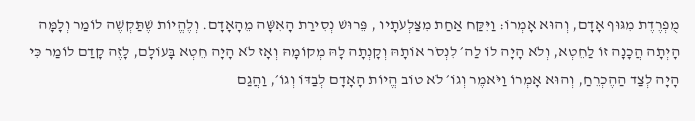מֻפְרֶדֶת מִגּוּף אָדָם, וְהוּא אָמְרוֹ: וַיִּקַּח אַחַת מִצַּלְעֹתָיו , פֵּרוּשׁ נְסִירַת הָאִשָּׁה מֵהָאָדָם. וְלֶהֱיוֹת שֶׁתַּקְשֶׁה לוֹמַר וְלָמָּה הָיְתָה הֲכָנָה זוֹ לַחֵטְא, וְלֹא הָיָה לוֹ לַה׳ לִנְסֹר אוֹתָהּ וְקָנְתָה לָהּ מְקוֹמָהּ וְאָז לֹא הָיָה חֵטְא בָּעוֹלָם, לָזֶה קָדַם לוֹמַר כִּי הָיָה לְצַד הַהֶכְרֵחַ, וְהוּא אָמְרוֹ וַיֹּאמֶר וְגוֹ׳ לֹא טוֹב הֱיוֹת הָאָדָם לְבַדּוֹ וְגוֹ׳, וַהֲגַם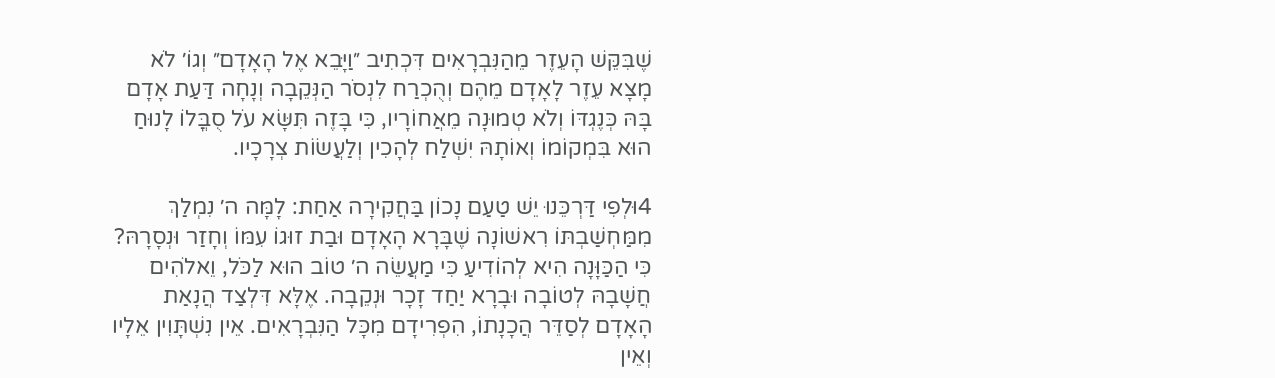שֶׁבִּקֵּשׁ הָעֵזֶר מֵהַנִּבְרָאִים דִּכְתִיב ״וַיָּבֵא אֶל הָאָדָם״ וְגוֹ׳ לֹא מָצָא עֵזֶר לָאָדָם מֵהֶם וְהֻכְרַח לִנְסֹר הַנְּקֵבָה וְנָחָה דַּעַת אָדָם בָּהּ כְּנֶגְדּוֹ וְלֹא טְמוּנָה מֵאֲחוֹרָיו, כִּי בָּזֶה תִּשָּׂא עֹל סֻבֳּלוֹ לָנוּחַ הוּא בִּמְקוֹמוֹ וְאוֹתָהּ יִשְׁלַח לְהָכִין וְלַעֲשׂוֹת צְרָכָיו.

4וּלְפִי דַּרְכֵּנוּ יֵשׁ טַעַם נָכוֹן בַּחֲקִירָה אַחַת: לָמָּה ה׳ נִמְלַךְ מִמַּחְשַׁבְתּוֹ רִאשׁוֹנָה שֶׁבָּרָא הָאָדָם וּבַת זוּגוֹ עִמּוֹ וְחָזַר וּנְסָרָהּ? כִּי הַכַּוָּנָה הִיא לְהוֹדִיעַ כִּי מַעֲשֵׂה ה׳ טוֹב הוּא לַכֹּל, וֵאלֹהִים חֲשָׁבָהּ לְטוֹבָה וּבָרָא יַחַד זָכָר וּנְקֵבָה. אֶלָּא דִּלְצַד הֲנָאַת הָאָדָם לְסַדֵּר הֲכָנָתוֹ, הִפְרִידָם מִכָּל הַנִּבְרָאִים. אֵין נִשְׁתָּוִין אֵלָיו וְאֵין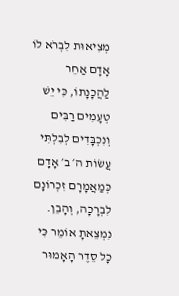מְצִיאוּת לִבְרֹא לוֹ אָדָם אַחֵר לַהֲכָנָתוֹ, כִּי יֵשׁ טְעָמִים רַבִּים וְנִכְבָּדִים לְבִלְתִּי עֲשׂוֹת ה׳ ב׳ אָדָם כְּמַאֲמָרָם זִכְרוֹנָם לִבְרָכָה, וְהָבֵן. נִמְצֵאתָ אוֹמֵר כִּי כָל סֵדֶר הָאָמוּר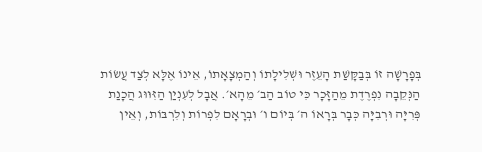בְּפָרָשָׁה זוֹ בְּבַקָּשַׁת הָעֵזֶר וּשְׁלִילָתוֹ וְהַמְצָאָתוֹ, אֵינוֹ אֶלָּא לְצַד עֲשׂוֹת הַנְּקֵבָה נִפְרֶדֶת מֵהַזָּכָר כִּי טוֹב הַב׳ מֵהָא׳. אֲבָל לְעִנְיַן הַזִּוּוּג הֲכָנַת פְּרִיָּה וּרְבִיָּה כְּבָר בְּרָאוֹ ה׳ בְּיוֹם ו׳ וּבְרָאָם לִפְרוֹת וְלִרְבּוֹת, וְאֵין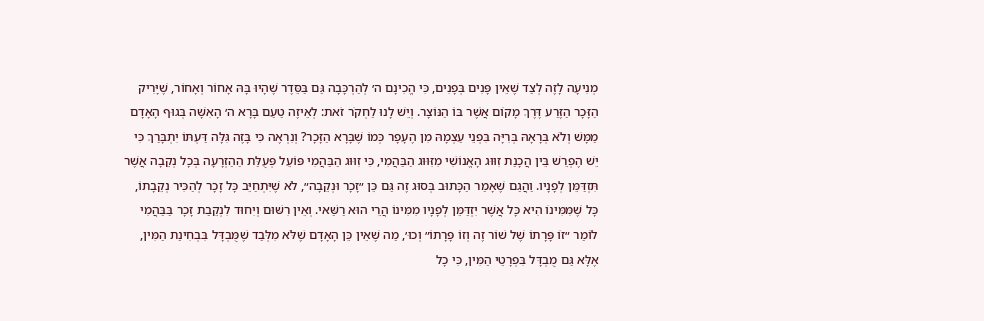מְנִיעָה לָזֶה לְצַד שֶׁאֵין פָּנִים בְּפָנִים, כִּי הֱכִינָם ה׳ לְהַרְכָּבָה גַּם בַּסֵּדֶר שֶׁהָיוּ בָּהּ אָחוֹר וְאָחוֹר, שֶׁיָּרִיק הַזָּכָר הַזֶּרַע דֶּרֶךְ מָקוֹם אֲשֶׁר בּוֹ הַנּוֹצָר. וְיֵשׁ לָנוּ לַחְקֹר זֹאת: לְאֵיזֶה טַעַם בָּרָא ה׳ הָאִשָּׁה בְּגוּף הָאָדָם מַמָּשׁ וְלֹא בְּרָאָהּ בְּרִיָּה בִּפְנֵי עַצְמָהּ מִן הֶעָפָר כְּמוֹ שֶׁבָּרָא הַזָּכָר? וְנִרְאֶה כִּי בָּזֶה גִּלָּה דַּעְתּוֹ יִתְבָּרַךְ כִּי יֵשׁ הֶפְרֵשׁ בֵּין הֲכָנַת זִוּוּג הָאֱנוֹשִׁי מִזִּוּוּג הַבַּהֲמִי, כִּי זִוּוּג הַבַּהֲמִי פּוֹעֵל פְּעֻלַּת הַהַזְרָעָה בְּכָל נְקֵבָה אֲשֶׁר תִּזְדַּמֵּן לְפָנָיו. וַהֲגַם שֶׁאָמַר הַכָּתוּב בְּסוּג זֶה גַּם כֵּן ״זָכָר וּנְקֵבָה״, לֹא שֶׁיִּתְחַיֵּב כָּל זָכָר לְהַכִּיר נְקֵבָתוֹ, כָּל שֶׁמִּמִּינוֹ הִיא כָּל אֲשֶׁר יִזְדַּמֵּן לְפָנָיו מִמִּינוֹ הֲרֵי הוּא רַשַּׁאי. וְאֵין רִשּׁוּם וְיִחוּד לִנְקֵבַת זָכָר בַּבַּהֲמִי לוֹמַר ״זוֹ פָּרָתוֹ שֶׁל שׁוֹר זֶה וְזוֹ פָּרָתוֹ״ וְכוּ׳, מַה שֶׁאֵין כֵּן הָאָדָם שֶׁלֹּא מִלְּבַד שֶׁמֻּבְדָּל בִּבְחִינַת הַמִּין, אֶלָּא גַּם מֻבְדָּל בִּפְרָטֵי הַמִּין, כִּי כָל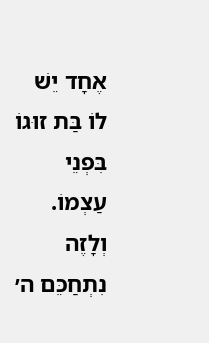אֶחָד יֵשׁ לוֹ בַּת זוּגוֹ בִּפְנֵי עַצְמוֹ. וְלָזֶה נִתְחַכֵּם ה׳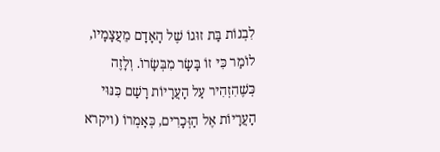לִבְנוֹת בַּת זוּגוֹ שֶׁל הָאָדָם מֵעֲצָמָיו, לוֹמַר כִּי זוֹ בָּשָׂר מִבְּשָׂרוֹ. וְלָזֶה כְּשֶׁהִזְהִיר עַל הָעֲרָיוֹת רָשַׁם כִּנּוּי הָעֲרָיוֹת אֶל הַזְּכָרִים, כְּאָמְרוֹ (ויקרא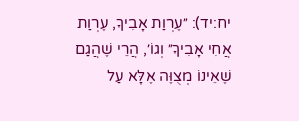יח:יד): ״עֶרְוַת אָבִיךָ, עֶרְוַת אֲחִי אָבִיךָ״ וְגוֹ׳, הֲרֵי שֶׁהֲגַם שֶׁאֵינוֹ מְצֻוֶּה אֶלָּא עַל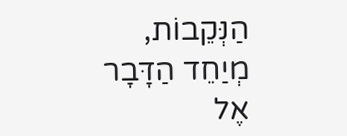הַנְּקֵבוֹת, מְיַחֵד הַדָּבָר אֶל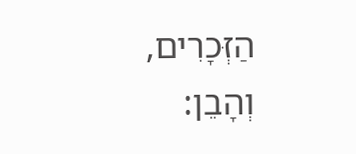הַזְּכָרִים, וְהָבֵן: